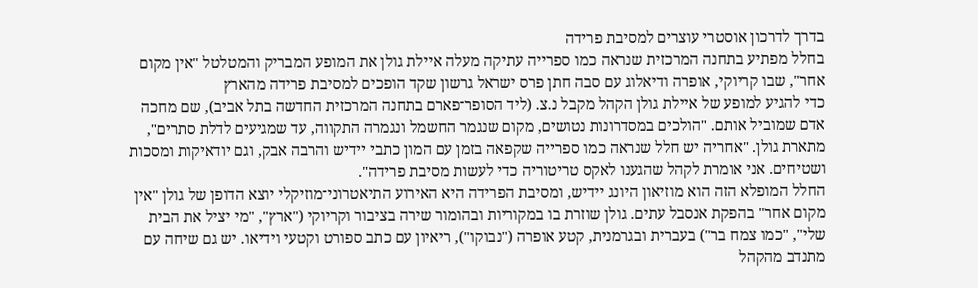בדרך לדרכון אוסטרי עוצרים למסיבת פרידה
בחלל מפתיע בתחנה המרכזית שנראה כמו ספרייה עתיקה מעלה איילת גולן את המופע המבריק והמטלטל "אין מקום אחר", שבו קריוקי, אופרה ודיאלוג עם סבה חתן פרס ישראל גרשון שקד הופכים למסיבת פרידה מהארץ
כדי להגיע למופע של איילת גולן הקהל מקבל נ.צ. (ליד הסופר־פארם בתחנה המרכזית החדשה בתל אביב), שם מחכה אדם שמוביל אותם. "הולכים במסדרונות נטושים, מקום שנגמר החשמל ונגמרה התקווה, עד שמגיעים לדלת סתרים", מתארת גולן. "אחריה יש חלל שנראה כמו ספרייה שקפאה בזמן עם המון כתבי יידיש והרבה אבק, וגם יודאיקות ומסכות ושטיחים. אני אומרת לקהל שהגענו לאקס טריטוריה כדי לעשות מסיבת פרידה".
החלל המופלא הזה הוא מוזיאון היונג יידיש, ומסיבת הפרידה היא האירוע התיאטרוני־מוזיקלי יוצא הדופן של גולן "אין מקום אחר" בהפקת אנסבל עתים. גולן שוזרת בו במקוריות ובהומור שירה בציבור וקריוקי ("ארץ", "מי יציל את הבית שלי", "כמו צמח בר") בעברית ובגרמנית, קטע אופרה ("נבוקו"), ריאיון עם כתב ספורט וקטעי וידיאו. יש גם שיחה עם מתנדב מהקהל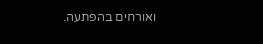ואורחים בהפתעה.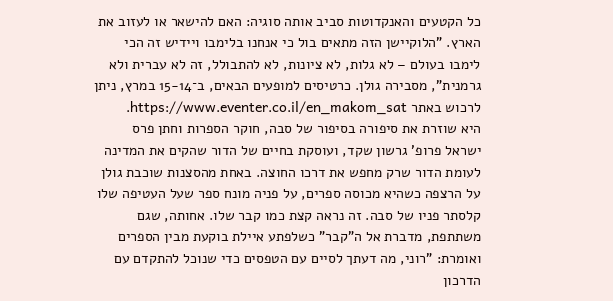כל הקטעים והאנקדוטות סביב אותה סוגיה: האם להישאר או לעזוב את הארץ. "הלוקיישן הזה מתאים בול כי אנחנו בלימבו ויידיש זה הכי לימבו בעולם – לא גלות, לא ציונות, לא להתבולל, זה לא עברית ולא גרמנית", מסבירה גולן. כרטיסים למופעים הבאים, ב־15-14 במרץ, ניתן לרכוש באתר https://www.eventer.co.il/en_makom_sat.
היא שוזרת את סיפורה בסיפור של סבה, חוקר הספרות וחתן פרס ישראל פרופ' גרשון שקד, ועוסקת בחיים של הדור שהקים את המדינה לעומת הדור שרק מחפש את דרכו החוצה. באחת מהסצנות שוכבת גולן על הרצפה כשהיא מכוסה ספרים, על פניה מונח ספר שעל העטיפה שלו קלסתר פניו של סבה. זה נראה קצת כמו קבר שלו. אחותה, שגם משתתפת, מדברת אל ה"קבר" כשלפתע איילת בוקעת מבין הספרים ואומרת: "רוני, מה דעתך לסיים עם הטפסים כדי שנוכל להתקדם עם הדרכון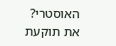האוסטרי? את תוקעת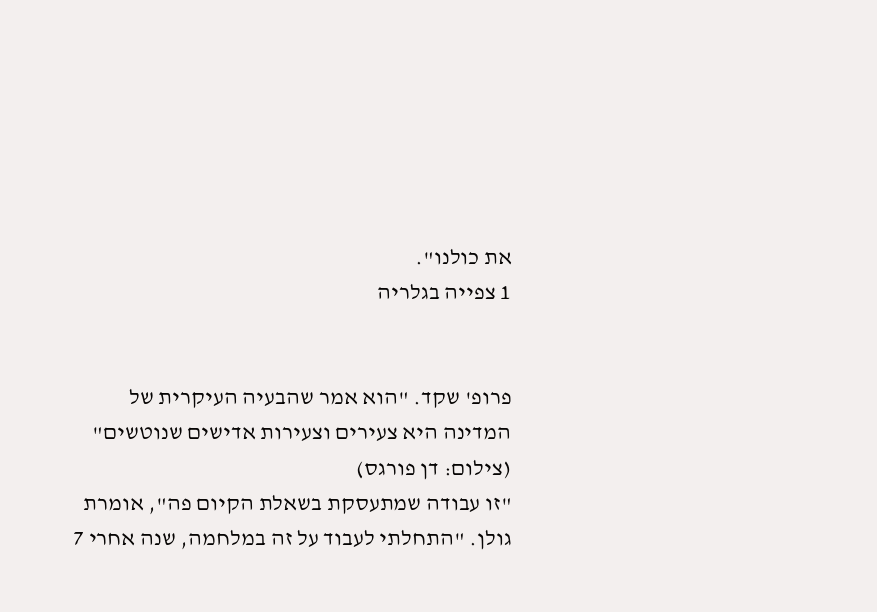את כולנו".
1 צפייה בגלריה


פרופ' שקד. "הוא אמר שהבעיה העיקרית של המדינה היא צעירים וצעירות אדישים שנוטשים"
(צילום: דן פורגס)
"זו עבודה שמתעסקת בשאלת הקיום פה", אומרת גולן. "התחלתי לעבוד על זה במלחמה, שנה אחרי 7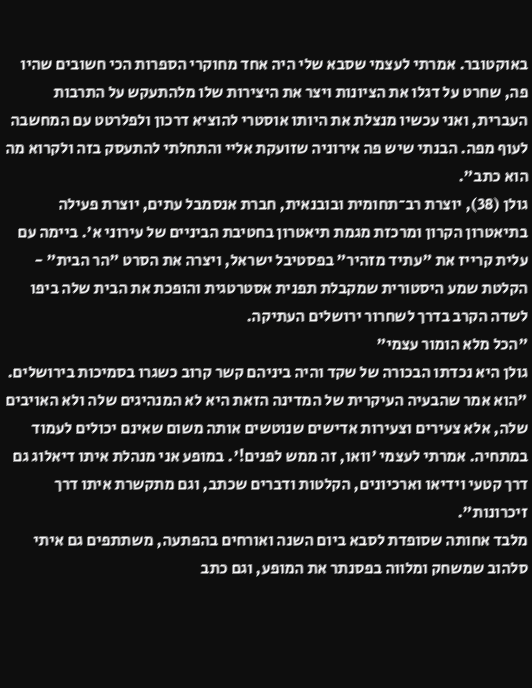באוקטובר. אמרתי לעצמי שסבא שלי היה אחד מחוקרי הספרות הכי חשובים שהיו פה, שחרט על דגלו את הציונות ויצר את היצירות שלו מלהתעקש על התרבות העברית, ואני עכשיו מנצלת את היותו אוסטרי להוציא דרכון ולפלרטט עם המחשבה לעוף מפה. הבנתי שיש פה אירוניה שזועקת אליי והתחלתי להתעסק בזה ולקרוא מה הוא כתב".
גולן (38), יוצרת רב־תחומית ובובנאית, חברת אנסמבל עתים, יוצרת פעילה בתיאטרון הקרון ומרכזת מגמת תיאטרון בחטיבת הביניים של עירוני א'. ביימה עם עלית קרייז את "עתיד מזהיר" בפסטיבל ישראל, ויצרה את הסרט "הר הבית" - הקלטת שמע היסטורית שמקבלת תפנית אסטרטגית והופכת את הבית שלה ביפו לשדה הקרב בדרך לשחרור ירושלים העתיקה.
"הכל מלא הומור עצמי"
גולן היא נכדתו הבכורה של שקד והיה ביניהם קשר קרוב כשגרו בסמיכות בירושלים. "הוא אמר שהבעיה העיקרית של המדינה הזאת היא לא המנהיגים שלה ולא האויבים שלה, אלא צעירים וצעירות אדישים שנוטשים אותה משום שאינם יכולים לעמוד במתחיה. אמרתי לעצמי 'וואו, זה ממש לפנים!'. במופע אני מנהלת איתו דיאלוג גם דרך קטעי וידיאו וארכיונים, הקלטות ודברים שכתב, וגם מתקשרת איתו דרך זיכרונות".
מלבד אחותה שסופדת לסבא ביום השנה ואורחים בהפתעה, משתתפים גם איתי סלהוב שמשחק ומלווה בפסנתר את המופע, וגם כתב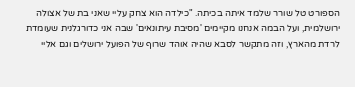הספורט טל שורר שלמד איתה בכיתה. "כילדה הוא צחק עליי שאני בת של אצולה ירושלמית, ועל הבמה אנחנו מקיימים 'מסיבת עיתונאים' שבה אני כדורגלנית שעומדת לרדת מהארץ, וזה מתקשר לסבא שהיה אוהד שרוף של הפועל ירושלים וגם אליי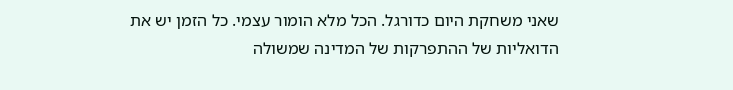שאני משחקת היום כדורגל. הכל מלא הומור עצמי. כל הזמן יש את הדואליות של ההתפרקות של המדינה שמשולה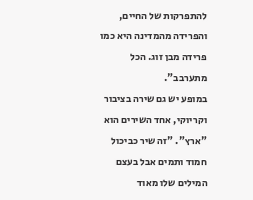להתפרקות של החיים, והפרידה מהמדינה היא כמו פרידה מבן זוג. הכל מתערבב".
במופע יש גם שירה בציבור וקריוקי, אחד השירים הוא "ארץ". "זה שיר כביכול חמוד ותמים אבל בעצם המילים שלו מאוד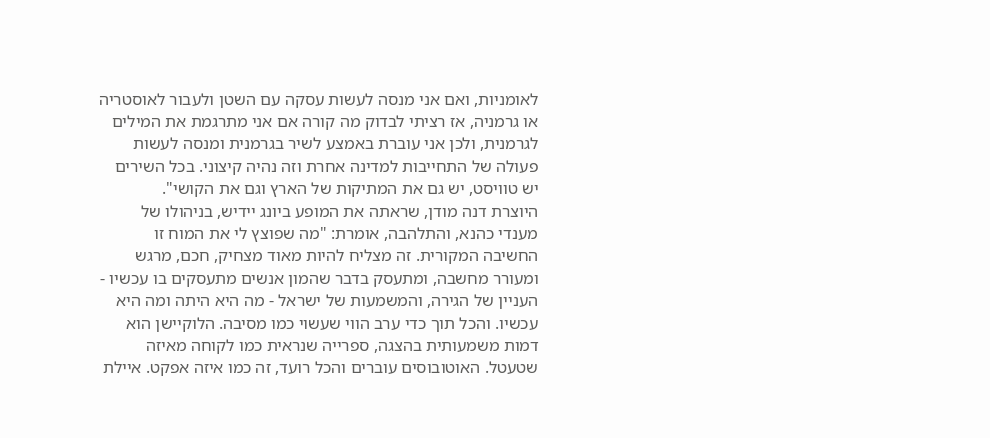לאומניות, ואם אני מנסה לעשות עסקה עם השטן ולעבור לאוסטריה או גרמניה, אז רציתי לבדוק מה קורה אם אני מתרגמת את המילים לגרמנית, ולכן אני עוברת באמצע לשיר בגרמנית ומנסה לעשות פעולה של התחייבות למדינה אחרת וזה נהיה קיצוני. בכל השירים יש טוויסט, יש גם את המתיקות של הארץ וגם את הקושי".
היוצרת דנה מודן, שראתה את המופע ביונג יידיש, בניהולו של מענדי כהנא, והתלהבה, אומרת: "מה שפוצץ לי את המוח זו החשיבה המקורית. זה מצליח להיות מאוד מצחיק, חכם, מרגש ומעורר מחשבה, ומתעסק בדבר שהמון אנשים מתעסקים בו עכשיו - העניין של הגירה, והמשמעות של ישראל - מה היא היתה ומה היא עכשיו. והכל תוך כדי ערב הווי שעשוי כמו מסיבה. הלוקיישן הוא דמות משמעותית בהצגה, ספרייה שנראית כמו לקוחה מאיזה שטעטל. האוטובוסים עוברים והכל רועד, זה כמו איזה אפקט. איילת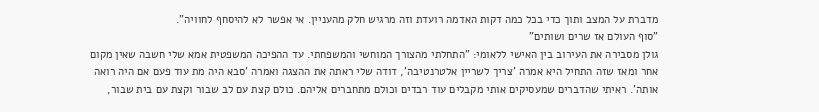מדברת על המצב ותוך כדי בכל כמה דקות האדמה רועדת וזה מרגיש חלק מהעניין. אי אפשר לא להיסחף לחוויה".
"סוף העולם אז שרים ושותים"
גולן מסבירה את העירוב בין האישי ללאומי: "התחלתי מהצורך המוחשי והמשפחתי. עד ההפיכה המשפטית אמא שלי חשבה שאין מקום אחר ומאז שזה התחיל היא אמרה 'צריך לשריין אלטרנטיבה', דודה שלי ראתה את ההצגה ואמרה 'סבא היה מת עוד פעם אם היה רואה אותה'. ראיתי שהדברים שמעסיקים אותי מקבלים עוד רבדים וכולם מתחברים אליהם. כולם קצת עם לב שבור וקצת עם בית שבור,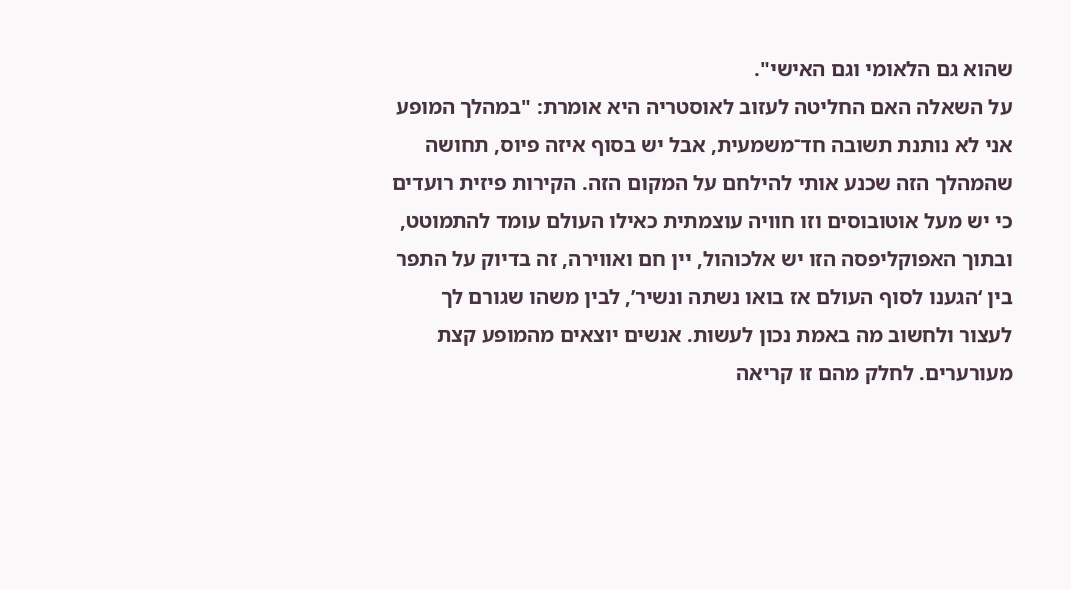שהוא גם הלאומי וגם האישי".
על השאלה האם החליטה לעזוב לאוסטריה היא אומרת: "במהלך המופע אני לא נותנת תשובה חד־משמעית, אבל יש בסוף איזה פיוס, תחושה שהמהלך הזה שכנע אותי להילחם על המקום הזה. הקירות פיזית רועדים כי יש מעל אוטובוסים וזו חוויה עוצמתית כאילו העולם עומד להתמוטט, ובתוך האפוקליפסה הזו יש אלכוהול, יין חם ואווירה, זה בדיוק על התפר בין ‘הגענו לסוף העולם אז בואו נשתה ונשיר’, לבין משהו שגורם לך לעצור ולחשוב מה באמת נכון לעשות. אנשים יוצאים מהמופע קצת מעורערים. לחלק מהם זו קריאה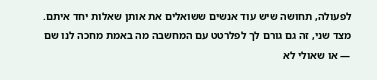לפעולה, תחושה שיש עוד אנשים ששואלים את אותן שאלות יחד איתם. מצד שני, זה גם גורם לך לפלרטט עם המחשבה מה באמת מחכה לנו שם — או שאולי לא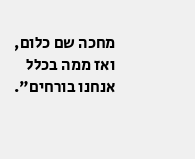מחכה שם כלום, ואז ממה בכלל אנחנו בורחים".